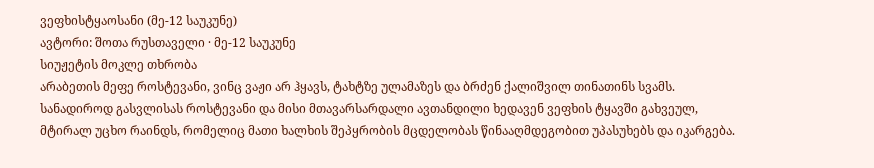ვეფხისტყაოსანი (მე-12 საუკუნე)
ავტორი: შოთა რუსთაველი · მე-12 საუკუნე
სიუჟეტის მოკლე თხრობა
არაბეთის მეფე როსტევანი, ვინც ვაჟი არ ჰყავს, ტახტზე ულამაზეს და ბრძენ ქალიშვილ თინათინს სვამს. სანადიროდ გასვლისას როსტევანი და მისი მთავარსარდალი ავთანდილი ხედავენ ვეფხის ტყავში გახვეულ, მტირალ უცხო რაინდს, რომელიც მათი ხალხის შეპყრობის მცდელობას წინააღმდეგობით უპასუხებს და იკარგება.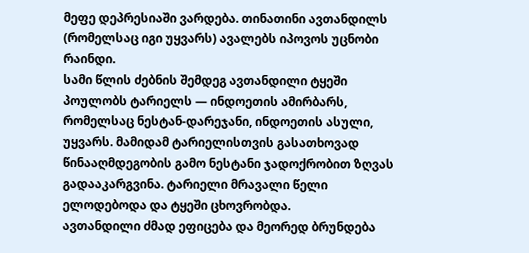მეფე დეპრესიაში ვარდება. თინათინი ავთანდილს (რომელსაც იგი უყვარს) ავალებს იპოვოს უცნობი რაინდი.
სამი წლის ძებნის შემდეგ ავთანდილი ტყეში პოულობს ტარიელს — ინდოეთის ამირბარს, რომელსაც ნესტან-დარეჯანი, ინდოეთის ასული, უყვარს. მამიდამ ტარიელისთვის გასათხოვად წინააღმდეგობის გამო ნესტანი ჯადოქრობით ზღვას გადააკარგვინა. ტარიელი მრავალი წელი ელოდებოდა და ტყეში ცხოვრობდა.
ავთანდილი ძმად ეფიცება და მეორედ ბრუნდება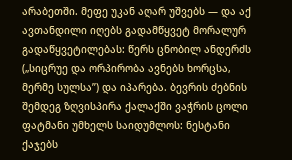არაბეთში. მეფე უკან აღარ უშვებს — და აქ ავთანდილი იღებს გადამწყვეტ მორალურ გადაწყვეტილებას: წერს ცნობილ ანდერძს („სიცრუე და ორპირობა ავნებს ხორცსა, მერმე სულსა”) და იპარება. ბევრის ძებნის შემდეგ ზღვისპირა ქალაქში ვაჭრის ცოლი ფატმანი უმხელს საიდუმლოს: ნესტანი ქაჯებს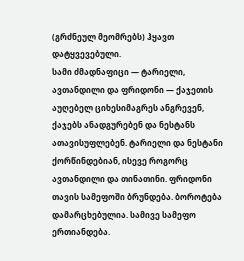(გრძნეულ მეომრებს) ჰყავთ დატყვევებული.
სამი ძმადნაფიცი — ტარიელი, ავთანდილი და ფრიდონი — ქაჯეთის აუღებელ ციხესიმაგრეს ანგრევენ, ქაჯებს ანადგურებენ და ნესტანს ათავისუფლებენ. ტარიელი და ნესტანი ქორწინდებიან, ისევე როგორც ავთანდილი და თინათინი. ფრიდონი თავის სამეფოში ბრუნდება. ბოროტება დამარცხებულია. სამივე სამეფო ერთიანდება.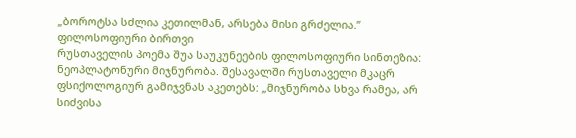„ბოროტსა სძლია კეთილმან, არსება მისი გრძელია.”
ფილოსოფიური ბირთვი
რუსთაველის პოემა შუა საუკუნეების ფილოსოფიური სინთეზია:
ნეოპლატონური მიჯნურობა. შესავალში რუსთაველი მკაცრ ფსიქოლოგიურ გამიჯვნას აკეთებს: „მიჯნურობა სხვა რამეა, არ სიძვისა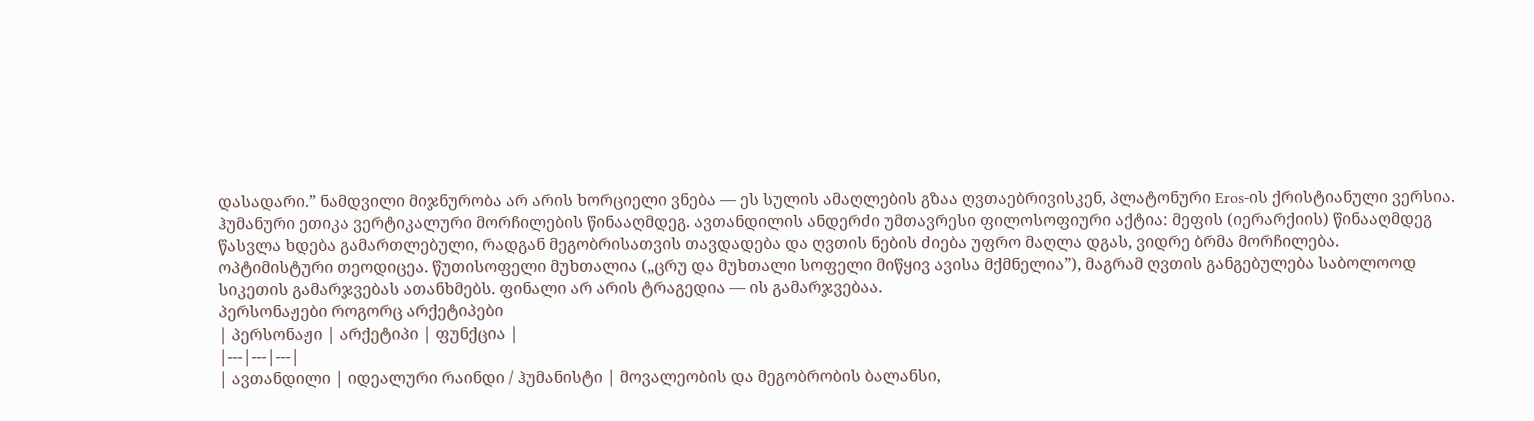დასადარი.” ნამდვილი მიჯნურობა არ არის ხორციელი ვნება — ეს სულის ამაღლების გზაა ღვთაებრივისკენ, პლატონური Eros-ის ქრისტიანული ვერსია.
ჰუმანური ეთიკა ვერტიკალური მორჩილების წინააღმდეგ. ავთანდილის ანდერძი უმთავრესი ფილოსოფიური აქტია: მეფის (იერარქიის) წინააღმდეგ წასვლა ხდება გამართლებული, რადგან მეგობრისათვის თავდადება და ღვთის ნების ძიება უფრო მაღლა დგას, ვიდრე ბრმა მორჩილება.
ოპტიმისტური თეოდიცეა. წუთისოფელი მუხთალია („ცრუ და მუხთალი სოფელი მიწყივ ავისა მქმნელია”), მაგრამ ღვთის განგებულება საბოლოოდ სიკეთის გამარჯვებას ათანხმებს. ფინალი არ არის ტრაგედია — ის გამარჯვებაა.
პერსონაჟები როგორც არქეტიპები
| პერსონაჟი | არქეტიპი | ფუნქცია |
|---|---|---|
| ავთანდილი | იდეალური რაინდი / ჰუმანისტი | მოვალეობის და მეგობრობის ბალანსი,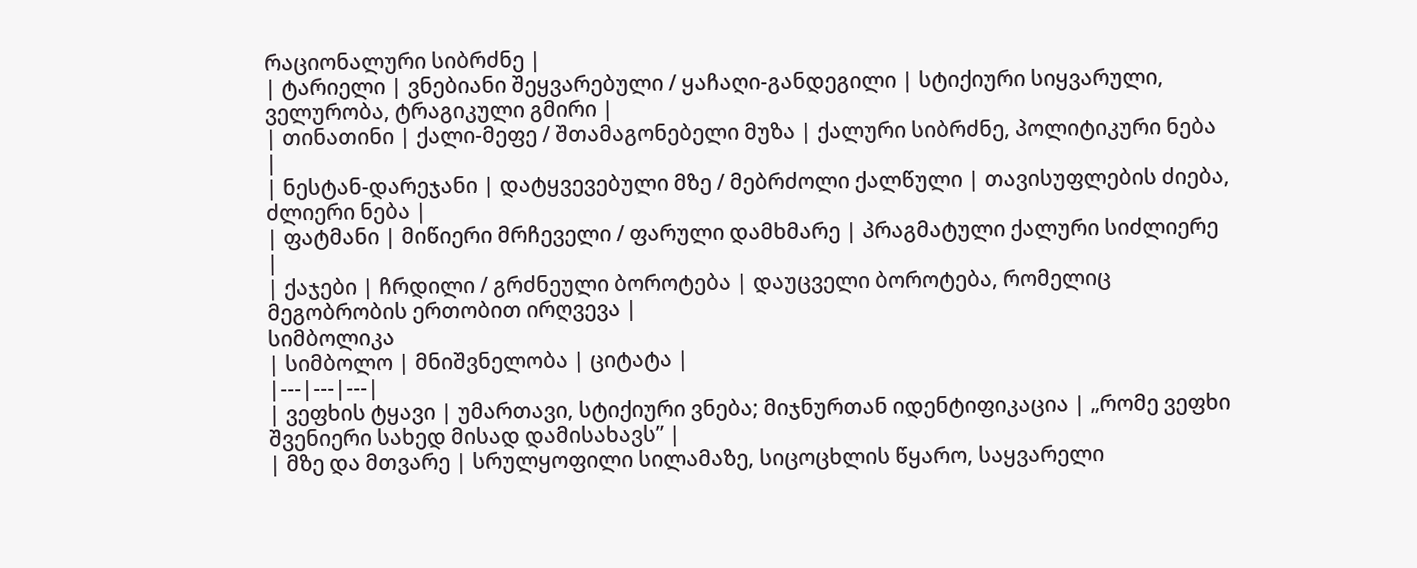რაციონალური სიბრძნე |
| ტარიელი | ვნებიანი შეყვარებული / ყაჩაღი-განდეგილი | სტიქიური სიყვარული, ველურობა, ტრაგიკული გმირი |
| თინათინი | ქალი-მეფე / შთამაგონებელი მუზა | ქალური სიბრძნე, პოლიტიკური ნება |
| ნესტან-დარეჯანი | დატყვევებული მზე / მებრძოლი ქალწული | თავისუფლების ძიება, ძლიერი ნება |
| ფატმანი | მიწიერი მრჩეველი / ფარული დამხმარე | პრაგმატული ქალური სიძლიერე |
| ქაჯები | ჩრდილი / გრძნეული ბოროტება | დაუცველი ბოროტება, რომელიც მეგობრობის ერთობით ირღვევა |
სიმბოლიკა
| სიმბოლო | მნიშვნელობა | ციტატა |
|---|---|---|
| ვეფხის ტყავი | უმართავი, სტიქიური ვნება; მიჯნურთან იდენტიფიკაცია | „რომე ვეფხი შვენიერი სახედ მისად დამისახავს” |
| მზე და მთვარე | სრულყოფილი სილამაზე, სიცოცხლის წყარო, საყვარელი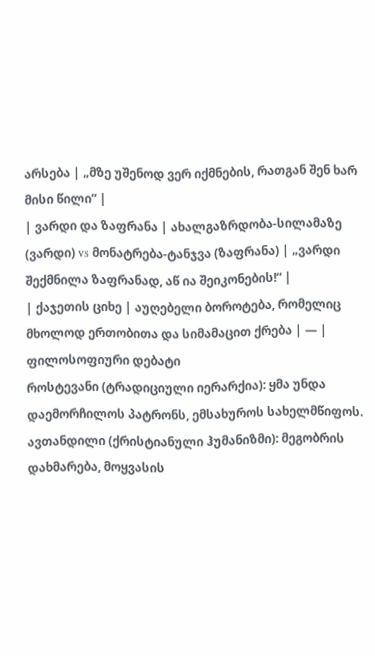არსება | „მზე უშენოდ ვერ იქმნების, რათგან შენ ხარ მისი წილი” |
| ვარდი და ზაფრანა | ახალგაზრდობა-სილამაზე (ვარდი) vs მონატრება-ტანჯვა (ზაფრანა) | „ვარდი შექმნილა ზაფრანად, აწ ია შეიკონების!“ |
| ქაჯეთის ციხე | აუღებელი ბოროტება, რომელიც მხოლოდ ერთობითა და სიმამაცით ქრება | — |
ფილოსოფიური დებატი
როსტევანი (ტრადიციული იერარქია): ყმა უნდა დაემორჩილოს პატრონს, ემსახუროს სახელმწიფოს. ავთანდილი (ქრისტიანული ჰუმანიზმი): მეგობრის დახმარება, მოყვასის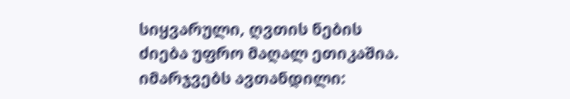სიყვარული, ღვთის ნების ძიება უფრო მაღალ ეთიკაშია.
იმარჯვებს ავთანდილი: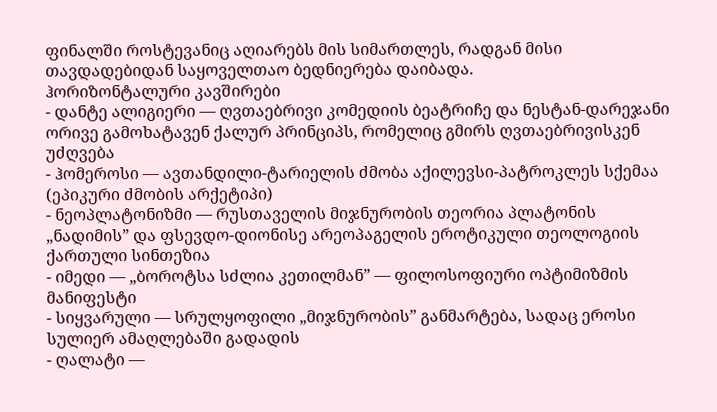ფინალში როსტევანიც აღიარებს მის სიმართლეს, რადგან მისი თავდადებიდან საყოველთაო ბედნიერება დაიბადა.
ჰორიზონტალური კავშირები
- დანტე ალიგიერი — ღვთაებრივი კომედიის ბეატრიჩე და ნესტან-დარეჯანი ორივე გამოხატავენ ქალურ პრინციპს, რომელიც გმირს ღვთაებრივისკენ უძღვება
- ჰომეროსი — ავთანდილი-ტარიელის ძმობა აქილევსი-პატროკლეს სქემაა (ეპიკური ძმობის არქეტიპი)
- ნეოპლატონიზმი — რუსთაველის მიჯნურობის თეორია პლატონის „ნადიმის” და ფსევდო-დიონისე არეოპაგელის ეროტიკული თეოლოგიის ქართული სინთეზია
- იმედი — „ბოროტსა სძლია კეთილმან” — ფილოსოფიური ოპტიმიზმის მანიფესტი
- სიყვარული — სრულყოფილი „მიჯნურობის” განმარტება, სადაც ეროსი სულიერ ამაღლებაში გადადის
- ღალატი —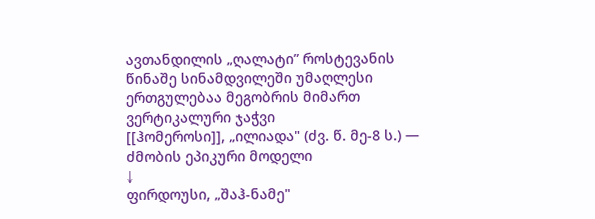ავთანდილის „ღალატი” როსტევანის წინაშე სინამდვილეში უმაღლესი ერთგულებაა მეგობრის მიმართ
ვერტიკალური ჯაჭვი
[[ჰომეროსი]], „ილიადა" (ძვ. წ. მე-8 ს.) — ძმობის ეპიკური მოდელი
↓
ფირდოუსი, „შაჰ-ნამე"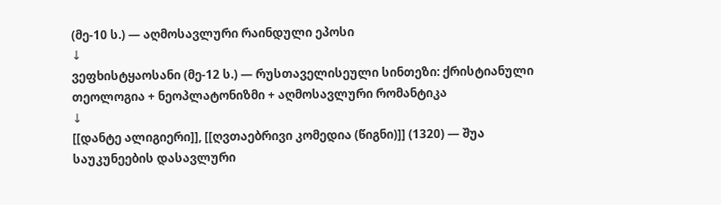(მე-10 ს.) — აღმოსავლური რაინდული ეპოსი
↓
ვეფხისტყაოსანი (მე-12 ს.) — რუსთაველისეული სინთეზი: ქრისტიანული თეოლოგია + ნეოპლატონიზმი + აღმოსავლური რომანტიკა
↓
[[დანტე ალიგიერი]], [[ღვთაებრივი კომედია (წიგნი)]] (1320) — შუა საუკუნეების დასავლური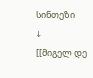სინთეზი
↓
[[მიგელ დე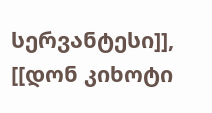სერვანტესი]], [[დონ კიხოტი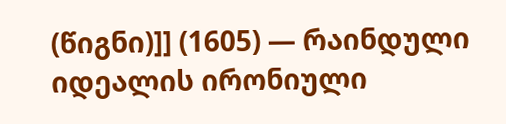(წიგნი)]] (1605) — რაინდული იდეალის ირონიული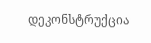დეკონსტრუქცია